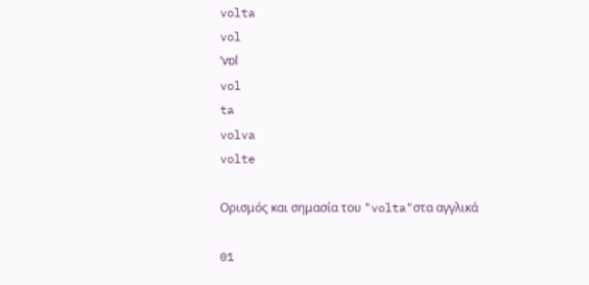volta
vol
ˈvɒl
vol
ta
volva
volte

Ορισμός και σημασία του "volta"στα αγγλικά

01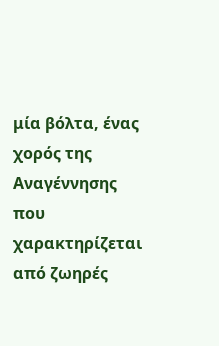μία βόλτα, ένας χορός της Αναγέννησης που χαρακτηρίζεται από ζωηρές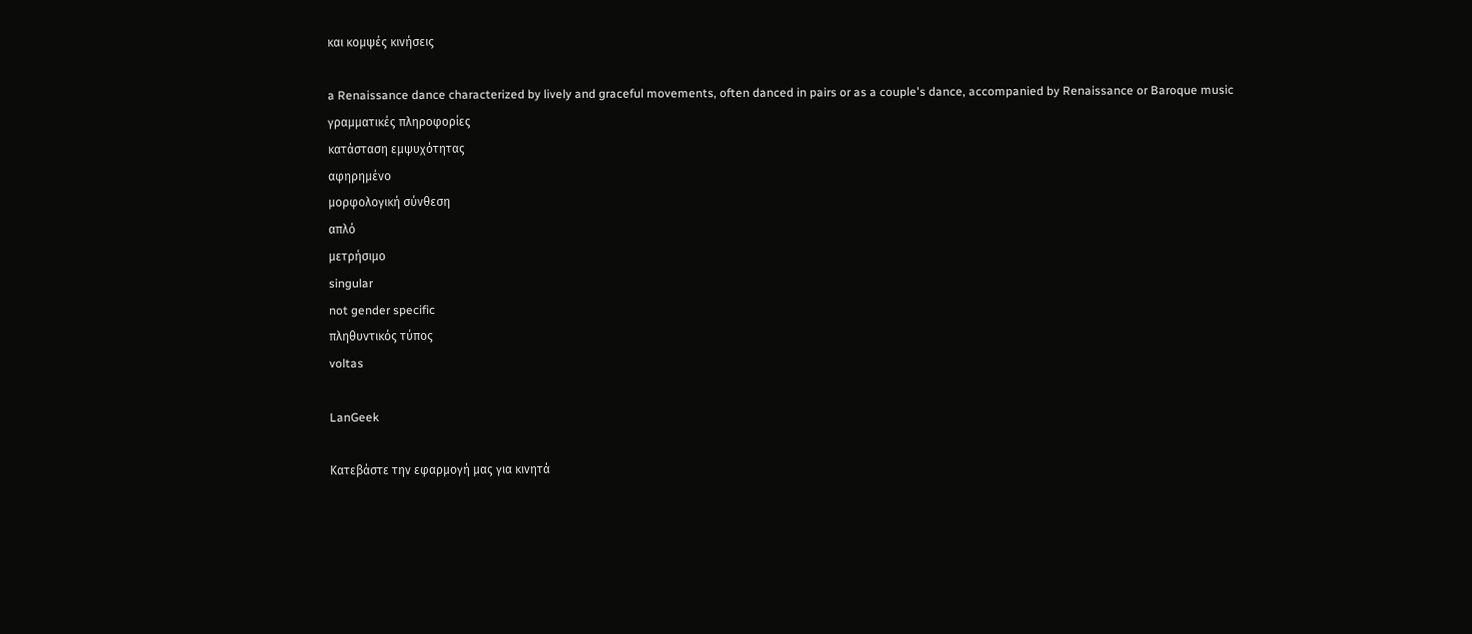και κομψές κινήσεις

a Renaissance dance characterized by lively and graceful movements, often danced in pairs or as a couple's dance, accompanied by Renaissance or Baroque music
γραμματικές πληροφορίες
κατάσταση εμψυχότητας
αφηρημένο
μορφολογική σύνθεση
απλό
μετρήσιμο
singular
not gender specific
πληθυντικός τύπος
voltas

LanGeek

Κατεβάστε την εφαρμογή μας για κινητά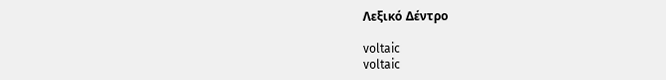Λεξικό Δέντρο

voltaic
voltaic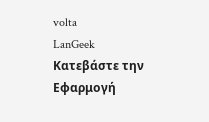volta
LanGeek
Κατεβάστε την Εφαρμογή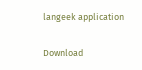langeek application

Download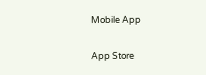Mobile App

App Store